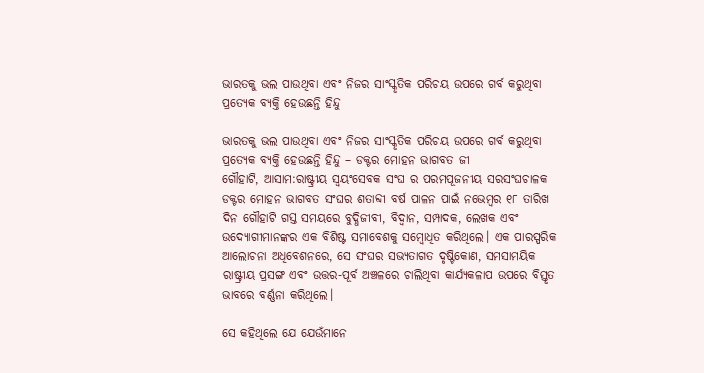ଭାରତକୁ ଭଲ ପାଉଥିବା ଏବଂ ନିଜର ସାଂସ୍କୃତିକ ପରିଚୟ ଉପରେ ଗର୍ବ କରୁଥିବା ପ୍ରତ୍ୟେକ ବ୍ୟକ୍ତି ହେଉଛନ୍ତି ହିନ୍ଦୁ

ଭାରତକୁ ଭଲ ପାଉଥିବା ଏବଂ ନିଜର ସାଂସ୍କୃତିକ ପରିଚୟ ଉପରେ ଗର୍ବ କରୁଥିବା ପ୍ରତ୍ୟେକ ବ୍ୟକ୍ତି ହେଉଛନ୍ତି ହିନ୍ଦୁ – ଡକ୍ଟର ମୋହନ ଭାଗବତ ଜୀ
ଗୌହାଟି, ଆସାମ:ରାଷ୍ଟ୍ରୀୟ ସ୍ୱୟଂସେବକ ସଂଘ ର ପରମପୂଜନୀୟ ସରସଂଘଚାଳକ ଡକ୍ଟର ମୋହନ ଭାଗବତ ସଂଘର ଶତାବ୍ଦୀ ବର୍ଷ ପାଳନ ପାଇଁ ନଭେମ୍ବର ୧୮ ତାରିଖ ଦିନ ଗୌହାଟି ଗସ୍ତ ସମୟରେ ବୁଦ୍ଧିଜୀବୀ, ବିଦ୍ୱାନ, ସମ୍ପାଦକ, ଲେଖକ ଏବଂ ଉଦ୍ୟୋଗୀମାନଙ୍କର ଏକ ବିଶିଷ୍ଟ ସମାବେଶକୁ ସମ୍ବୋଧିତ କରିଥିଲେ। ଏକ ପାରସ୍ପରିକ ଆଲୋଚନା ଅଧିବେଶନରେ, ସେ ସଂଘର ସଭ୍ୟତାଗତ ଦୃଷ୍ଟିକୋଣ, ସମସାମୟିକ ରାଷ୍ଟ୍ରୀୟ ପ୍ରସଙ୍ଗ ଏବଂ ଉତ୍ତର-ପୂର୍ବ ଅଞ୍ଚଳରେ ଚାଲିଥିବା କାର୍ଯ୍ୟକଳାପ ଉପରେ ବିସ୍ତୃତ ଭାବରେ ବର୍ଣ୍ଣନା କରିଥିଲେ।

ସେ କହିଥିଲେ ଯେ ଯେଉଁମାନେ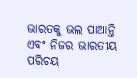ଭାରତକୁ ଭଲ ପାଆନ୍ତି ଏବଂ ନିଜର ଭାରତୀୟ ପରିଚୟ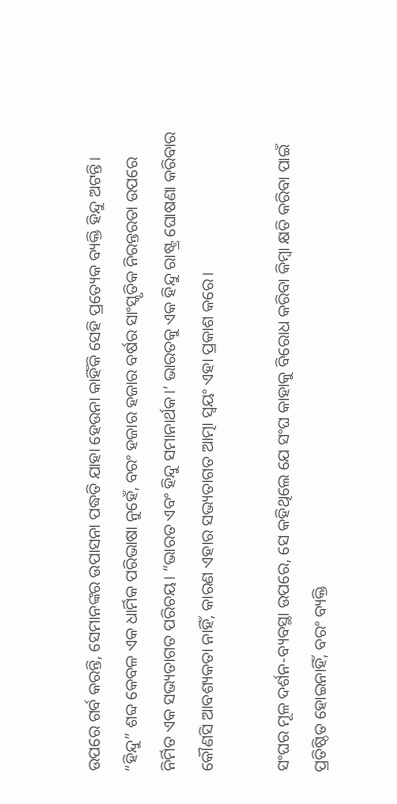ଉପରେ ଗର୍ବ କରନ୍ତି, ସେମାନଙ୍କର ଉପାସନା ପଦ୍ଧତି ଯାହା ହେଉନା କାହିଁକି ସେହି ପ୍ରତ୍ୟେକ ବ୍ୟକ୍ତି ହିନ୍ଦୁ ଅଟନ୍ତି। “ହିନ୍ଦୁ” ଶବ୍ଦ କେବଳ ଏକ ଧାର୍ମିକ ପରିଭାଷା ନୁହେଁ, ବରଂ ହଜାର ହଜାର ବର୍ଷର ସାଂସ୍କୃତିକ ନିରନ୍ତରତା ଉପରେ ନିର୍ମିତ ଏକ ସଭ୍ୟତାଗତ ପରିଚୟ। “ଭାରତ ଏବଂ ହିନ୍ଦୁ ସମାନାର୍ଥକ।’ ଭାରତକୁ ଏକ ହିନ୍ଦୁ ରାଷ୍ଟ୍ର ଘୋଷଣା କରିବାର କୌଣସି ଆବଶ୍ୟକତା ନାହିଁ, କାରଣ ଏହାର ସଭ୍ୟତାଗତ ଆତ୍ମା ସ୍ୱୟଂ ଏହା ପ୍ରକାଶ କରେ।

ସଂଘର ମୂଳ ଦର୍ଶନ-ବ୍ୟବସ୍ଥା ଉପରେ, ସେ କହିଥିଲେ ଯେ ସଂଘ କାହାକୁ ବିରୋଧ କରିବା କିମ୍ବା କ୍ଷତି କରିବା ପାଇଁ ପ୍ରତିଷ୍ଠିତ ହୋଇନାହିଁ, ବରଂ ବ୍ୟକ୍ତି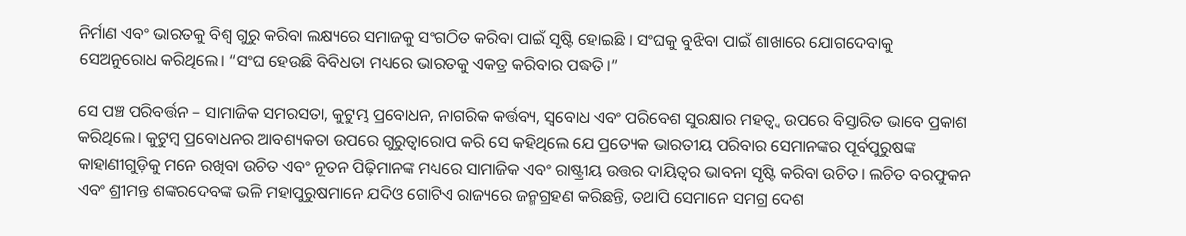ନିର୍ମାଣ ଏବଂ ଭାରତକୁ ବିଶ୍ୱ ଗୁରୁ କରିବା ଲକ୍ଷ୍ୟରେ ସମାଜକୁ ସଂଗଠିତ କରିବା ପାଇଁ ସୃଷ୍ଟି ହୋଇଛି । ସଂଘକୁ ବୁଝିବା ପାଇଁ ଶାଖାରେ ଯୋଗଦେବାକୁ ସେଅନୁରୋଧ କରିଥିଲେ। “ସଂଘ ହେଉଛି ବିବିଧତା ମଧ୍ୟରେ ଭାରତକୁ ଏକତ୍ର କରିବାର ପଦ୍ଧତି।”

ସେ ପଞ୍ଚ ପରିବର୍ତ୍ତନ – ସାମାଜିକ ସମରସତା, କୁଟୁମ୍ଭ ପ୍ରବୋଧନ, ନାଗରିକ କର୍ତ୍ତବ୍ୟ, ସ୍ୱବୋଧ ଏବଂ ପରିବେଶ ସୁରକ୍ଷାର ମହତ୍ୱ୍ୱ ଉପରେ ବିସ୍ତାରିତ ଭାବେ ପ୍ରକାଶ କରିଥିଲେ। କୁଟୁମ୍ବ ପ୍ରବୋଧନର ଆବଶ୍ୟକତା ଉପରେ ଗୁରୁତ୍ୱାରୋପ କରି ସେ କହିଥିଲେ ଯେ ପ୍ରତ୍ୟେକ ଭାରତୀୟ ପରିବାର ସେମାନଙ୍କର ପୂର୍ବପୁରୁଷଙ୍କ କାହାଣୀଗୁଡ଼ିକୁ ମନେ ରଖିବା ଉଚିତ ଏବଂ ନୂତନ ପିଢ଼ିମାନଙ୍କ ମଧ୍ୟରେ ସାମାଜିକ ଏବଂ ରାଷ୍ଟ୍ରୀୟ ଉତ୍ତର ଦାୟିତ୍ୱର ଭାବନା ସୃଷ୍ଟି କରିବା ଉଚିତ। ଲଚିତ ବରଫୁକନ ଏବଂ ଶ୍ରୀମନ୍ତ ଶଙ୍କରଦେବଙ୍କ ଭଳି ମହାପୁରୁଷମାନେ ଯଦିଓ ଗୋଟିଏ ରାଜ୍ୟରେ ଜନ୍ମଗ୍ରହଣ କରିଛନ୍ତି, ତଥାପି ସେମାନେ ସମଗ୍ର ଦେଶ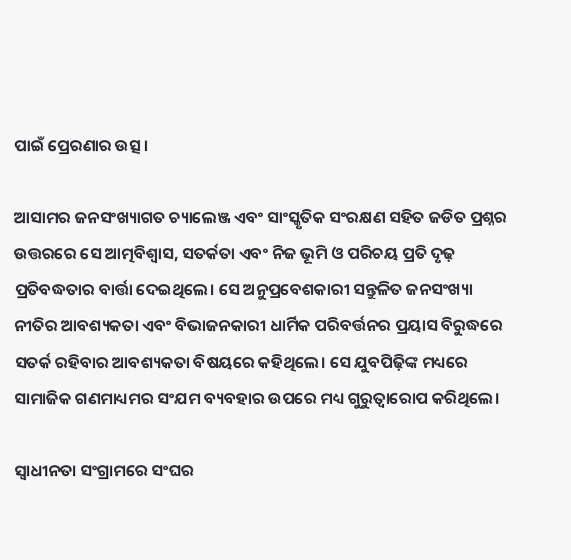ପାଇଁ ପ୍ରେରଣାର ଉତ୍ସ।

ଆସାମର ଜନସଂଖ୍ୟାଗତ ଚ୍ୟାଲେଞ୍ଜ ଏବଂ ସାଂସ୍କୃତିକ ସଂରକ୍ଷଣ ସହିତ ଜଡିତ ପ୍ରଶ୍ନର ଉତ୍ତରରେ ସେ ଆତ୍ମବିଶ୍ୱାସ, ସତର୍କତା ଏବଂ ନିଜ ଭୂମି ଓ ପରିଚୟ ପ୍ରତି ଦୃଢ଼ ପ୍ରତିବଦ୍ଧତାର ବାର୍ତ୍ତା ଦେଇଥିଲେ। ସେ ଅନୁପ୍ରବେଶକାରୀ ସନ୍ତୁଳିତ ଜନସଂଖ୍ୟା ନୀତିର ଆବଶ୍ୟକତା ଏବଂ ବିଭାଜନକାରୀ ଧାର୍ମିକ ପରିବର୍ତ୍ତନର ପ୍ରୟାସ ବିରୁଦ୍ଧରେ ସତର୍କ ରହିବାର ଆବଶ୍ୟକତା ବିଷୟରେ କହିଥିଲେ। ସେ ଯୁବପିଢ଼ିଙ୍କ ମଧ୍ୟରେ ସାମାଜିକ ଗଣମାଧ୍ୟମର ସଂଯମ ବ୍ୟବହାର ଉପରେ ମଧ୍ୟ ଗୁରୁତ୍ୱାରୋପ କରିଥିଲେ।

ସ୍ୱାଧୀନତା ସଂଗ୍ରାମରେ ସଂଘର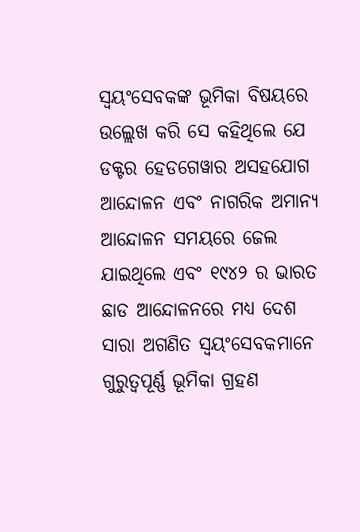ସ୍ୱୟଂସେବକଙ୍କ ଭୂମିକା ବିଷୟରେ ଉଲ୍ଲେଖ କରି ସେ କହିଥିଲେ ଯେ ଡକ୍ଟର ହେଡଗେୱାର ଅସହଯୋଗ ଆନ୍ଦୋଳନ ଏବଂ ନାଗରିକ ଅମାନ୍ୟ ଆନ୍ଦୋଳନ ସମୟରେ ଜେଲ ଯାଇଥିଲେ ଏବଂ ୧୯୪୨ ର ଭାରତ ଛାଡ ଆନ୍ଦୋଳନରେ ମଧ୍ୟ ଦେଶ ସାରା ଅଗଣିତ ସ୍ୱୟଂସେବକମାନେ ଗୁରୁତ୍ୱପୂର୍ଣ୍ଣ ଭୂମିକା ଗ୍ରହଣ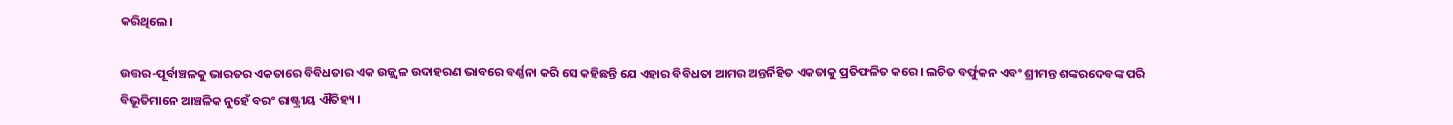କରିଥିଲେ।

ଉତ୍ତର-ପୂର୍ବାଞ୍ଚଳକୁ ଭାରତର ଏକତାରେ ବିବିଧତାର ଏକ ଉଜ୍ଜ୍ୱଳ ଉଦାହରଣ ଭାବରେ ବର୍ଣ୍ଣନା କରି ସେ କହିଛନ୍ତି ଯେ ଏହାର ବିବିଧତା ଆମର ଅନ୍ତର୍ନିହିତ ଏକତାକୁ ପ୍ରତିଫଳିତ କରେ। ଲଚିତ ବର୍ଫୁକନ ଏବଂ ଶ୍ରୀମନ୍ତ ଶଙ୍କରଦେବଙ୍କ ପରି ବିଭୂତିମାନେ ଆଞ୍ଚଳିକ ନୁହେଁ ବରଂ ରାଷ୍ଟ୍ରୀୟ ଐତିହ୍ୟ ।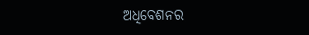ଅଧିବେଶନର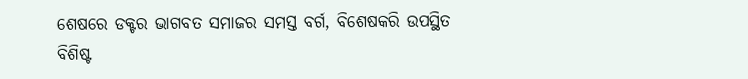ଶେଷରେ ଡକ୍ଟର ଭାଗବତ ସମାଜର ସମସ୍ତ ବର୍ଗ, ବିଶେଷକରି ଉପସ୍ଥିତ ବିଶିଷ୍ଟ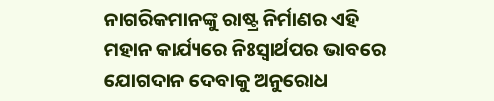ନାଗରିକମାନଙ୍କୁ ରାଷ୍ଟ୍ର ନିର୍ମାଣର ଏହି ମହାନ କାର୍ଯ୍ୟରେ ନିଃସ୍ୱାର୍ଥପର ଭାବରେ ଯୋଗଦାନ ଦେବାକୁ ଅନୁରୋଧ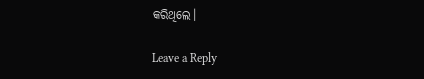କରିଥିଲେ।

Leave a Reply